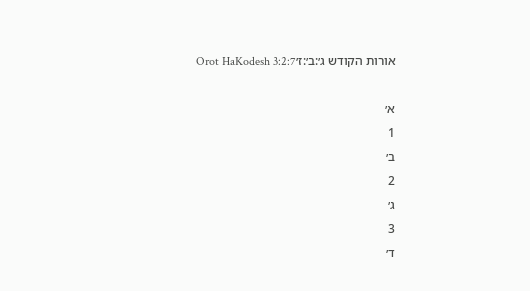אורות הקודש ג׳:ב׳:ז׳Orot HaKodesh 3:2:7

א׳
1
ב׳
2
ג׳
3
ד׳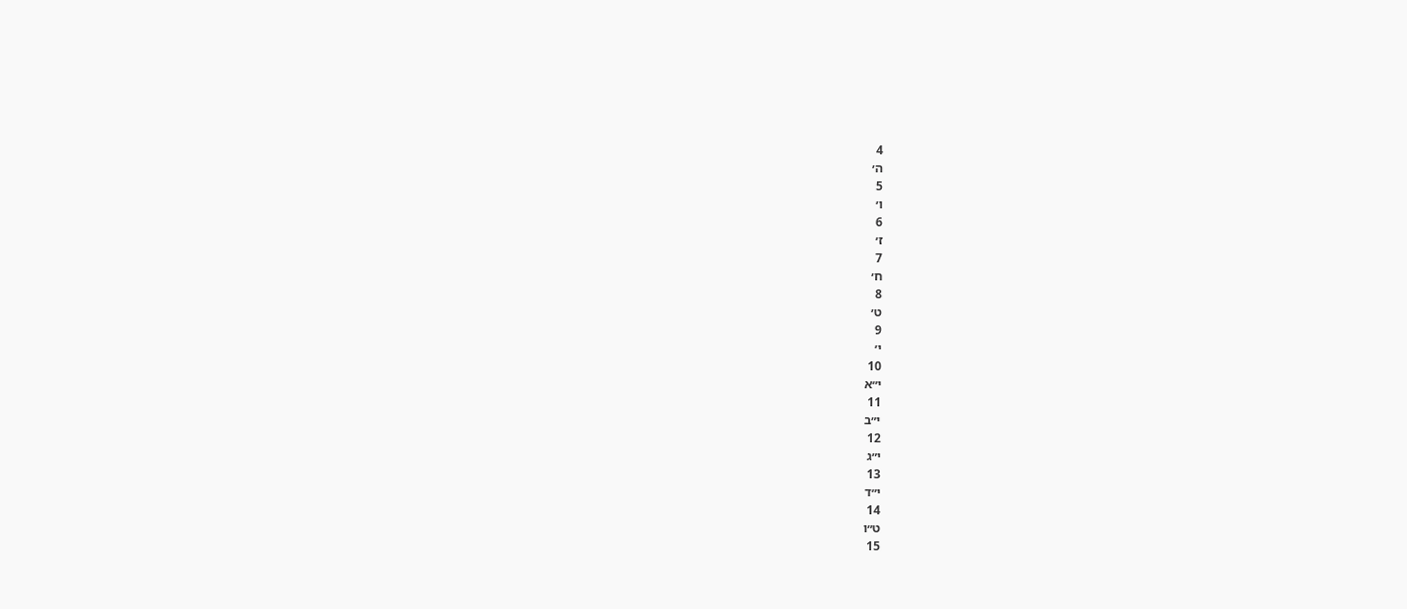4
ה׳
5
ו׳
6
ז׳
7
ח׳
8
ט׳
9
י׳
10
י״א
11
י״ב
12
י״ג
13
י״ד
14
ט״ו
15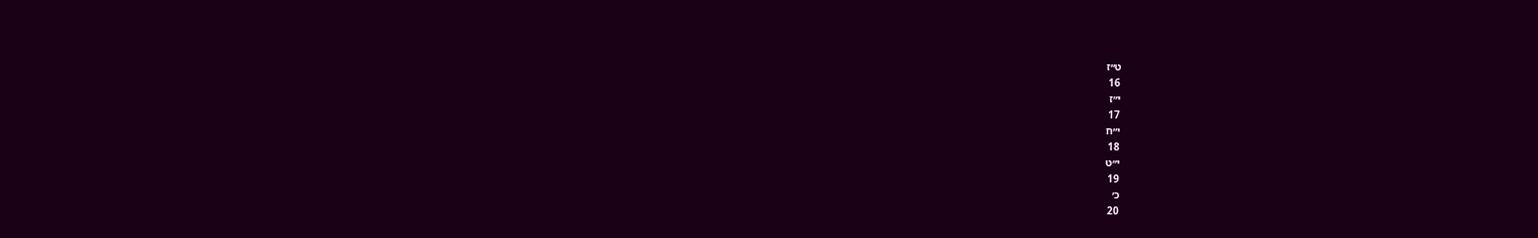ט״ז
16
י״ז
17
י״ח
18
י״ט
19
כ׳
20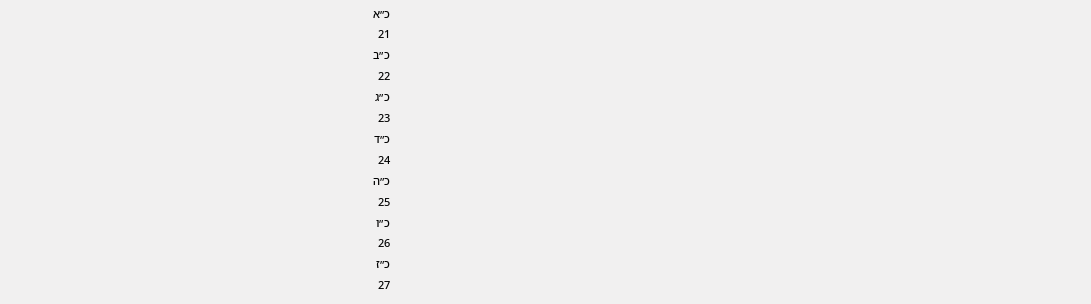כ״א
21
כ״ב
22
כ״ג
23
כ״ד
24
כ״ה
25
כ״ו
26
כ״ז
27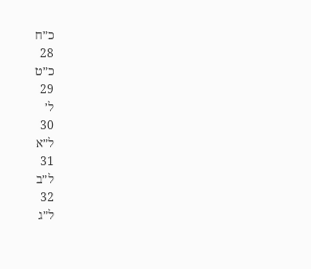כ״ח
28
כ״ט
29
ל׳
30
ל״א
31
ל״ב
32
ל״ג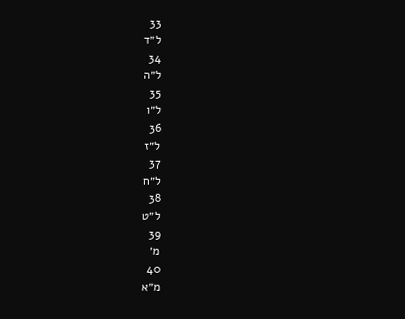33
ל״ד
34
ל״ה
35
ל״ו
36
ל״ז
37
ל״ח
38
ל״ט
39
מ׳
40
מ״א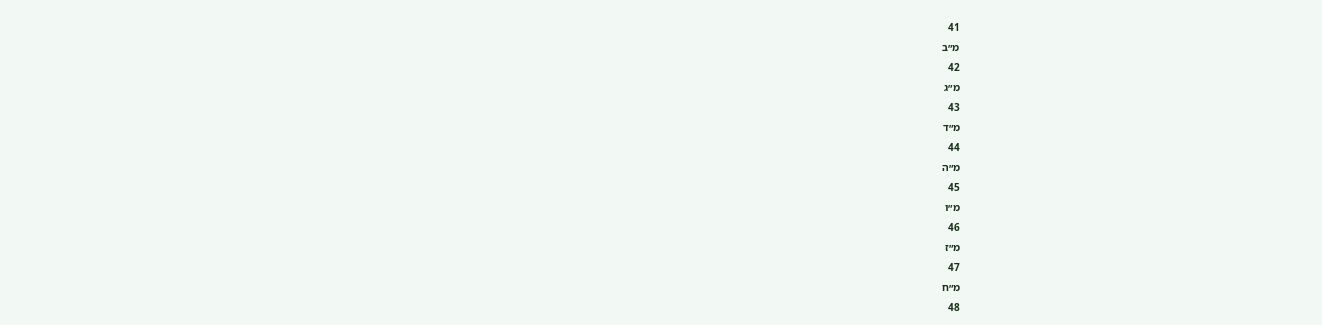41
מ״ב
42
מ״ג
43
מ״ד
44
מ״ה
45
מ״ו
46
מ״ז
47
מ״ח
48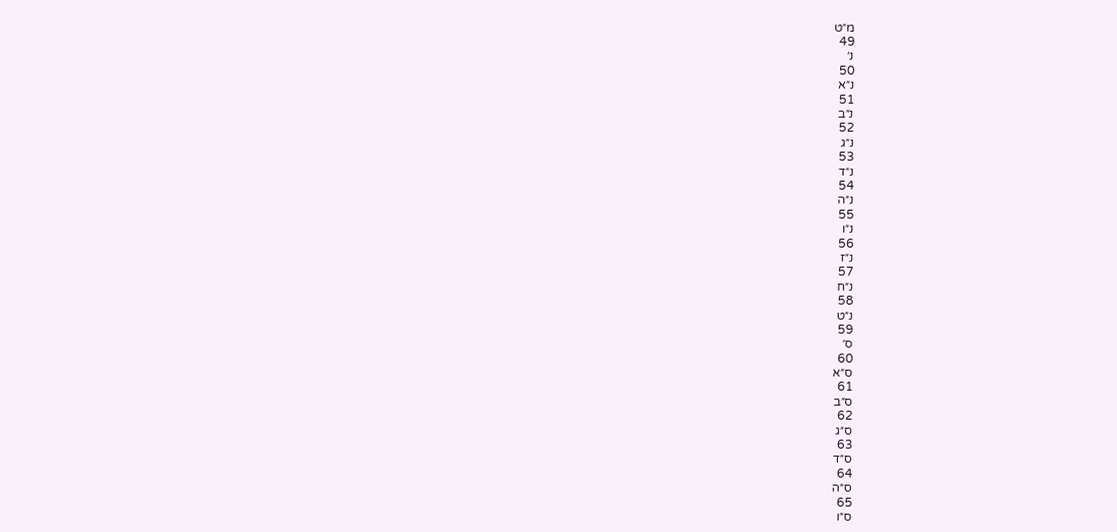מ״ט
49
נ׳
50
נ״א
51
נ״ב
52
נ״ג
53
נ״ד
54
נ״ה
55
נ״ו
56
נ״ז
57
נ״ח
58
נ״ט
59
ס׳
60
ס״א
61
ס״ב
62
ס״ג
63
ס״ד
64
ס״ה
65
ס״ו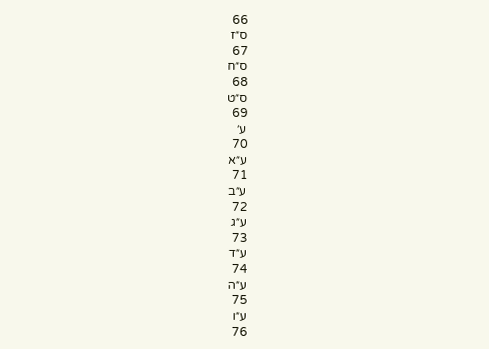66
ס״ז
67
ס״ח
68
ס״ט
69
ע׳
70
ע״א
71
ע״ב
72
ע״ג
73
ע״ד
74
ע״ה
75
ע״ו
76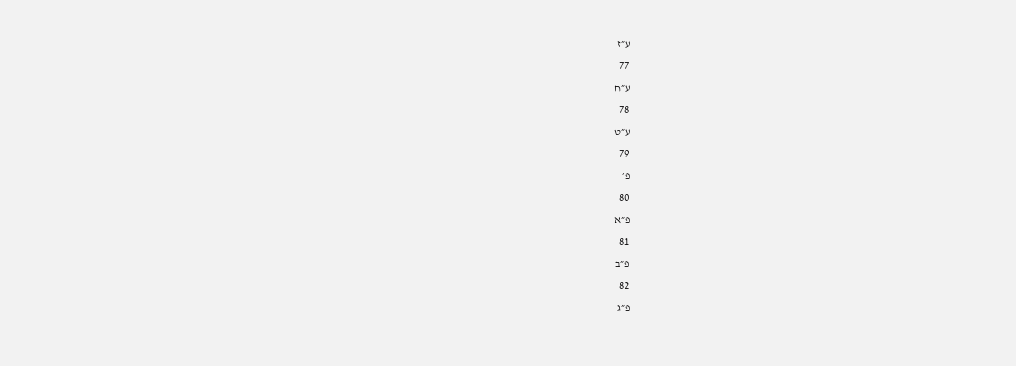ע״ז
77
ע״ח
78
ע״ט
79
פ׳
80
פ״א
81
פ״ב
82
פ״ג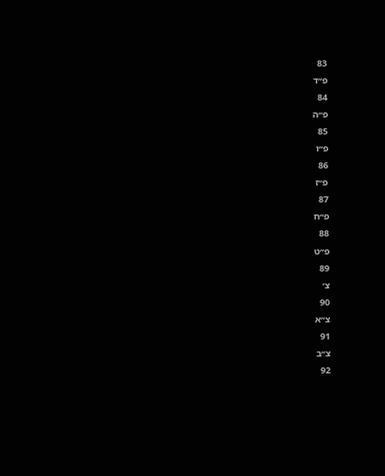83
פ״ד
84
פ״ה
85
פ״ו
86
פ״ז
87
פ״ח
88
פ״ט
89
צ׳
90
צ״א
91
צ״ב
92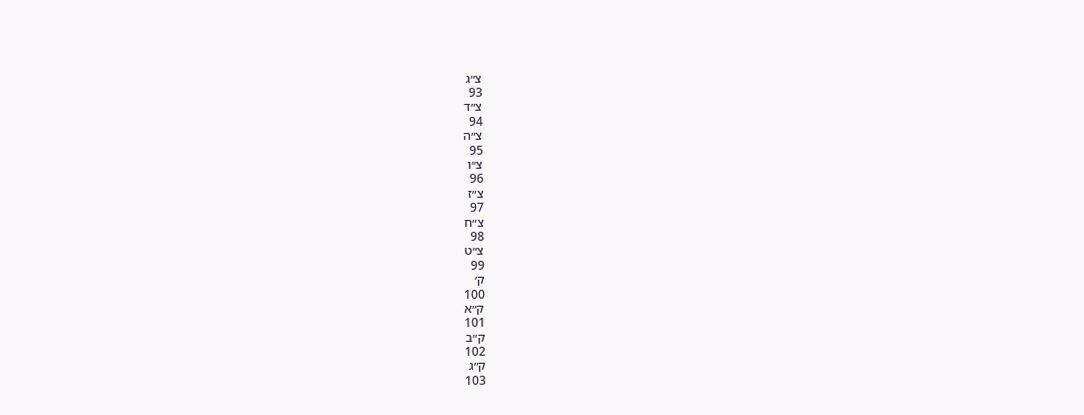צ״ג
93
צ״ד
94
צ״ה
95
צ״ו
96
צ״ז
97
צ״ח
98
צ״ט
99
ק׳
100
ק״א
101
ק״ב
102
ק״ג
103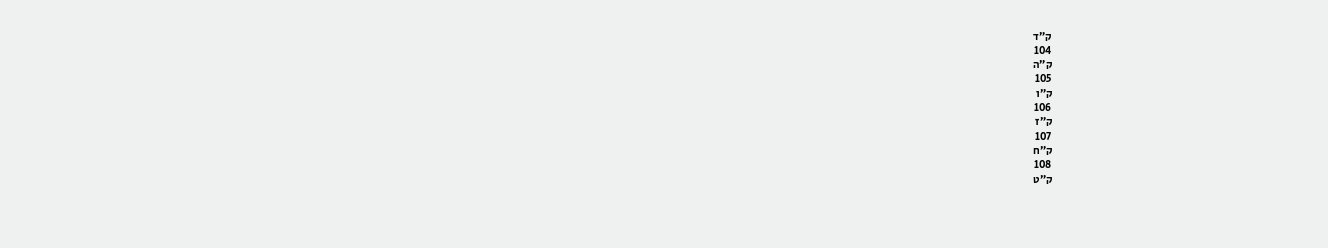ק״ד
104
ק״ה
105
ק״ו
106
ק״ז
107
ק״ח
108
ק״ט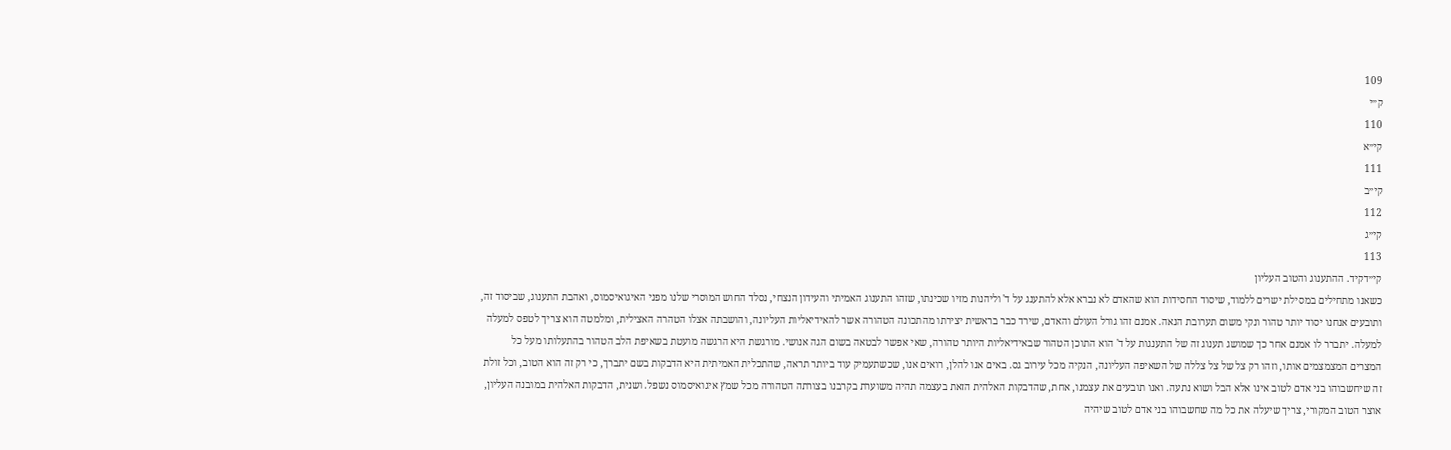109
ק״י
110
קי״א
111
קי״ב
112
קי״ג
113
קי״דקיד. ההתענוג והטוב העליון
כשאנו מתחילים במסילת ישרים ללמוד, שיסוד החסידות הוא שהאדם לא נברא אלא להתענג על ד' וליהנות מזיו שכינתו, שזהו התענוג האמיתי והעידון הנצחי, נסלד החוש המוסרי שלנו מפני האיגואיסמוס, ואהבת התענוג, שביסוד זה, ותובעים אנחנו יסוד יותר טהור ונקי משום תערובת הנאה. אמנם זהו גורל העולם והאדם, שירד כבר בראשית יצירתו מהתכונה הטהורה אשר להאידיאליות העליונה, והושבתה אצלו הטהרה האצילית, ומלמטה הוא צריך לטפס למעלה למעלה. יתברר לו אמנם אחר כך שמושג תענוג זה של התענגות על ד' הוא התוכן הטהור שבאידיאליות היותר טהורה, שאי אפשר לבטאה בשום הגה אנושי. מורגשת היא הרגשה מועטת בשאיפת הלב הטהור בהתעלותו מעל כל המצרים המצמצמים אותו, וזהו רק צל של צל צללה של השאיפה העליונה, הנקיה מכל עירוב גס. באים אנו להלן, רואים אנו, שכשתעמיק עוד ביותר תראה, שהתכלית האמיתית היא הדבקות בשם יתברך, כי רק זה הוא הטוב, וכל זולת זה שיחשבוהו בני אדם לטוב אינו אלא הבל ושוא נתעה. ואנו תובעים את עצמנו, אחת, שהדבקות האלהית הזאת בעצמה תהיה משוערת בקרבנו בצורתה הטהורה מכל שמץ איגואיסמוס נשפל. ושנית, הדבקות האלהית במובנה העליון, אוצר הטוב המקורי, צריך שיעלה את כל מה שחשבוהו בני אדם לטוב שיהיה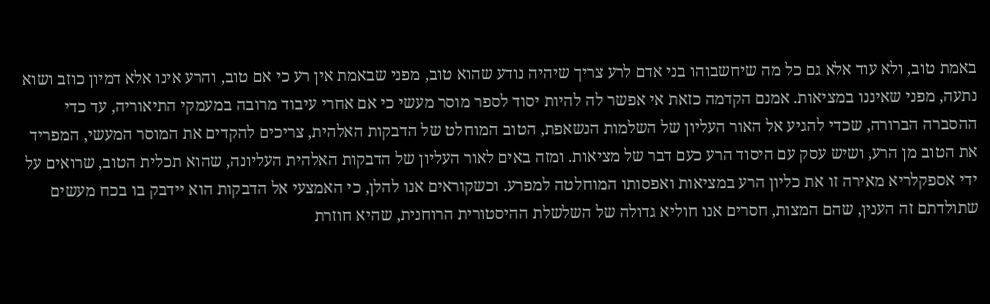באמת טוב, ולא עוד אלא גם כל מה שיחשבוהו בני אדם לרע צריך שיהיה נודע שהוא טוב, מפני שבאמת אין רע כי אם טוב, והרע אינו אלא דמיון כוזב ושוא נתעה, מפני שאיננו במציאות. אמנם הקדמה כזאת אי אפשר לה להיות יסוד לספר מוסר מעשי כי אם אחרי עיבוד מרובה במעמקי התיאוריה, עד כדי ההסברה הברורה, שכדי להגיע אל האור העליון של השלמות הנשאפת, הטוב המוחלט של הדבקות האלהית, צריכים להקדים את המוסר המעשי, המפריד את הטוב מן הרע, ושיש עסק עם היסוד הרע כעם דבר של מציאות. ומזה באים לאור העליון של הדבקות האלהית העליונה, שהוא תכלית הטוב, שרואים על ידי אספקלריא מאירה זו את כליון הרע במציאות ואפסותו המוחלטה למפרע. וכשקוראים אנו להלן, כי האמצעי אל הדבקות הוא יידבק בו בכח מעשים שתולדתם זה הענין, שהם המצות, חסרים אנו חוליא גדולה של השלשלת ההיסטורית הרוחנית, שהיא חוזרת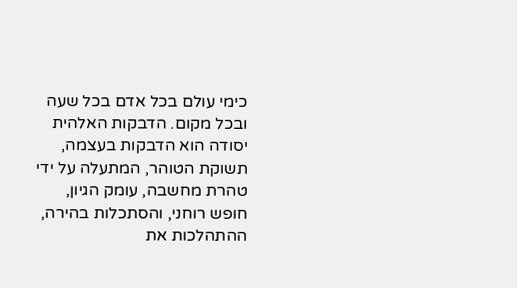כימי עולם בכל אדם בכל שעה ובכל מקום. הדבקות האלהית יסודה הוא הדבקות בעצמה, תשוקת הטוהר, המתעלה על ידי טהרת מחשבה, עומק הגיון, חופש רוחני, והסתכלות בהירה, ההתהלכות את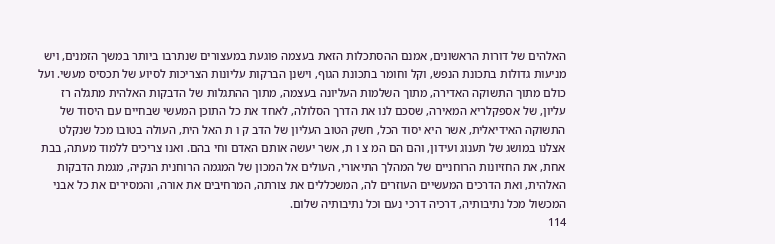האלהים של דורות הראשונים, אמנם ההסתכלות הזאת בעצמה פוגעת במעצורים שנתרבו ביותר במשך הזמנים, ויש מניעות גדולות בתכונת הנפש, וקל וחומר בתכונת הגוף, וישנן הברקות עליונות הצריכות לסיוע של תכסיס מעשי. ועל כולם מתוך התשוקה האדירה, מתוך השלמות העליונה בעצמה, מתוך ההתגלות של הדבקות האלהית מתגלה רז עליון, של אספקלריא המאירה, שסכם לנו את הדרך הסלולה, לאחד את כל התוכן המעשי שבחיים עם היסוד של התשוקה האידיאלית, אשר היא יסוד הכל, חשק הטוב העליון של הדב ק ו ת האל הית, העולה בטובו מכל שנקלט אצלנו במושג של תענוג ועידון, והם הם המ צ ו ת, אשר יעשה אותם האדם וחי בהם. ואנו צריכים ללמוד מעתה, בבת אחת, את החזיונות הרוחניים של המהלך התיאורי, העולים אל המכון של המגמה הרוחנית הנקיה, מגמת הדבקות האלהית, ואת הדרכים המעשיים העוזרים לה, המשכללים את צורתה, המרחיבים את אורה, והמסירים את כל אבני המכשול מכל נתיבותיה, דרכיה דרכי נעם וכל נתיבותיה שלום.
114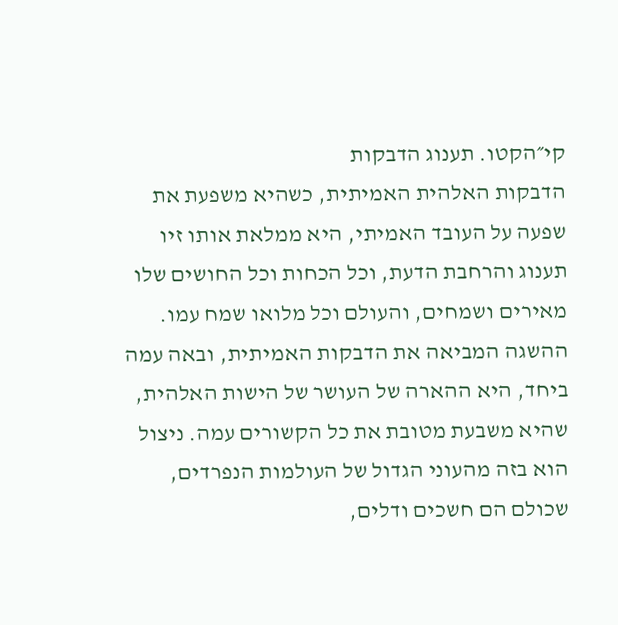קי״הקטו. תענוג הדבקות
הדבקות האלהית האמיתית, כשהיא משפעת את שפעה על העובד האמיתי, היא ממלאת אותו זיו תענוג והרחבת הדעת, וכל הכחות וכל החושים שלו מאירים ושמחים, והעולם וכל מלואו שמח עמו. ההשגה המביאה את הדבקות האמיתית, ובאה עמה ביחד, היא ההארה של העושר של הישות האלהית, שהיא משבעת מטובת את כל הקשורים עמה. ניצול הוא בזה מהעוני הגדול של העולמות הנפרדים, שכולם הם חשכים ודלים,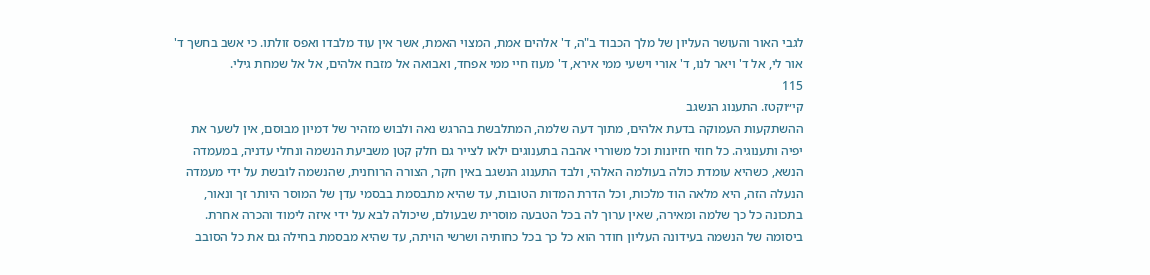לגבי האור והעושר העליון של מלך הכבוד ב"ה, ד' אלהים אמת, המצוי האמת, אשר אין עוד מלבדו ואפס זולתו. כי אשב בחשך ד' אור לי, אל ד' ויאר לנו, ד' אורי וישעי ממי אירא, ד' מעוז חיי ממי אפחד, ואבואה אל מזבח אלהים, אל אל שמחת גילי.
115
קי״וקטז. התענוג הנשגב
ההשתקעות העמוקה בדעת אלהים, מתוך דעה שלמה, המתלבשת בהרגש נאה ולבוש מזהיר של דמיון מבוסם, אין לשער את יפיה ותענוגיה. כל חוזי חזיונות וכל משוררי אהבה בתענוגים ילאו לצייר גם חלק קטן משביעת הנשמה ונחלי עדניה, במעמדה הנשא, כשהיא עומדת כולה בעולמה האלהי, ולבד התענוג הנשגב באין חקר, הצורה הרוחנית, שהנשמה לובשת על ידי מעמדה הנעלה הזה, היא מלאה הוד מלכות, וכל הדרת המדות הטובות, עד שהיא מתבסמת בבסמי עדן של המוסר היותר זך ונאור, בתכונה כל כך שלמה ומאירה, שאין ערוך לה בכל הטבעה מוסרית שבעולם, שיכולה לבא על ידי איזה לימוד והכרה אחרת. ביסומה של הנשמה בעידונה העליון חודר הוא כל כך בכל כחותיה ושרשי הויתה, עד שהיא מבסמת בחילה גם את כל הסובב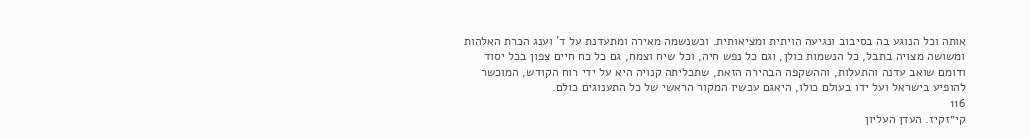אותה וכל הנוגע בה בסיבוב ונגיעה הויתית ומציאותית. וכשנשמה מאירה ומתעדנת על ד' וענג הכרת האלהות ומשושה מצויה בתבל, כל הנשמות כולן, וגם כל נפש חיה, וכל שיח וצמח, גם כל כח חיים צפון בכל יסוד ודומם שואב עדנה והתעלות, וההשקפה הבהירה הזאת, שתכליתה קנויה היא על ידי רוח הקודש, המוכשר להופיע בישראל ועל ידו בעולם כולו, היאגם עכשיו המקור הראשי של כל התענוגים כולם.
116
קי״זקיז. העדן העליון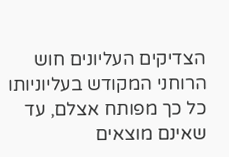הצדיקים העליונים חוש הרוחני המקודש בעליוניותו כל כך מפותח אצלם, עד שאינם מוצאים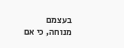בעצמם מנוחה, כי אם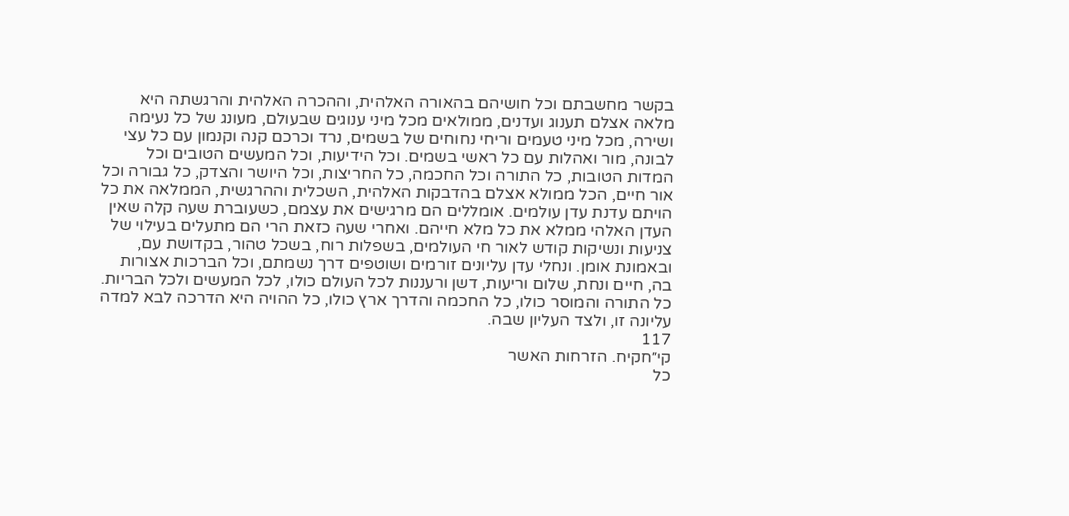בקשר מחשבתם וכל חושיהם בהאורה האלהית, וההכרה האלהית והרגשתה היא מלאה אצלם תענוג ועדנים, ממולאים מכל מיני ענוגים שבעולם, מעונג של כל נעימה ושירה, מכל מיני טעמים וריחי נחוחים של בשמים, נרד וכרכם קנה וקנמון עם כל עצי לבונה, מור ואהלות עם כל ראשי בשמים. וכל הידיעות, וכל המעשים הטובים וכל המדות הטובות, כל התורה וכל החכמה, כל החריצות, וכל היושר והצדק, כל גבורה וכל אור חיים, הכל ממולא אצלם בהדבקות האלהית, השכלית וההרגשית, הממלאה את כל הויתם עדנת עדן עולמים. אומללים הם מרגישים את עצמם, כשעוברת שעה קלה שאין העדן האלהי ממלא את כל מלא חייהם. ואחרי שעה כזאת הרי הם מתעלים בעילוי של צניעות ונשיקות קודש לאור חי העולמים, בשפלות רוח, בשכל טהור, בקדושת עם, ובאמונת אומן. ונחלי עדן עליונים זורמים ושוטפים דרך נשמתם, וכל הברכות אצורות בה, חיים ונחת, שלום וריעות, דשן ורעננות לכל העולם כולו, לכל המעשים ולכל הבריות. כל התורה והמוסר כולו, כל החכמה והדרך ארץ כולו, כל ההויה היא הדרכה לבא למדה עליונה זו, ולצד העליון שבה.
117
קי״חקיח. הזרחות האשר
כל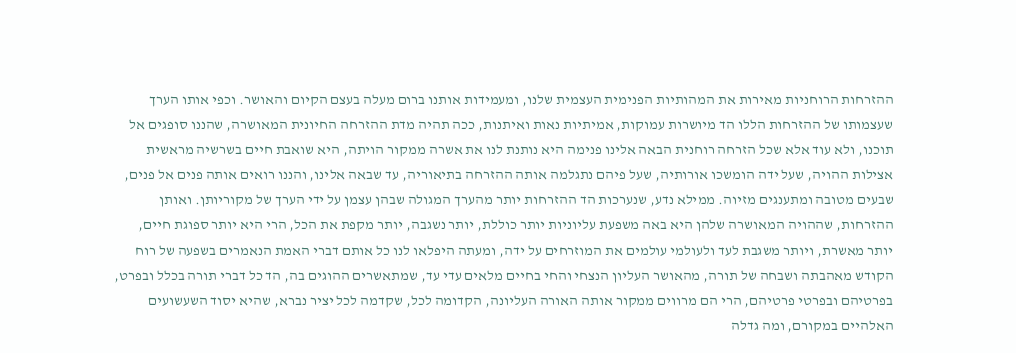ההזרחות הרוחניות מאירות את המהותיות הפנימית העצמית שלנו, ומעמידות אותנו ברום מעלה בעצם הקיום והאושר. וכפי אותו הערך שעצמותו של ההזרחות הללו הד מיושרות עמוקות, אמיתיות נאות ואיתנות, ככה תהיה מדת ההזרחה החיונית המאושרה, שהננו סופגים אל תוכנו, ולא עוד אלא שכל הזרחה רוחנית הבאה אלינו פנימה היא נותנת לנו את אשרה ממקור הויתה, היא שואבת חיים בשרשיה מראשית אצילות ההויה, שעל ידה הומשכו אורותיה, שעל פיהם נתגלמה אותה ההזרחה בתיאוריה, עד שבאה אלינו, והננו רואים אותה פנים אל פנים, שבעים מטובה ומתענגים מזיוה. ממילא נדע, שנערכות הד ההזרחות יותר מהערך המגולה שבהן עצמן על ידי הערך של מקוריותן. ואותן ההזרחות, שההויה המאושרה שלהן היא באה משפעת עליוניות יותר כוללת, יותר נשגבה, יותר מקפת את הכל, הרי היא יותר ספוגת חיים, יותר מאשרת, ויותר משגבת לעד ולעולמי עולמים את המוזרחים על ידה, ומעתה היפלאו לנו כל אותם דברי האמת הנאמרים בשפעה של רוח הקודש מאהבתה ושבחה של תורה, מהאושר העליון הנצחי והחי בחיים מלאים עדי עד, שמתאשרים ההוגים בה, הד כל דברי תורה בכלל ובפרט, בפרטיהם ובפרטי פרטיהם, הרי הם מרווים ממקור אותה האורה העליונה, הקדומה לכל, שקדמה לכל יציר נברא, שהיא יסוד השעשועים האלהיים במקורם, ומה גדלה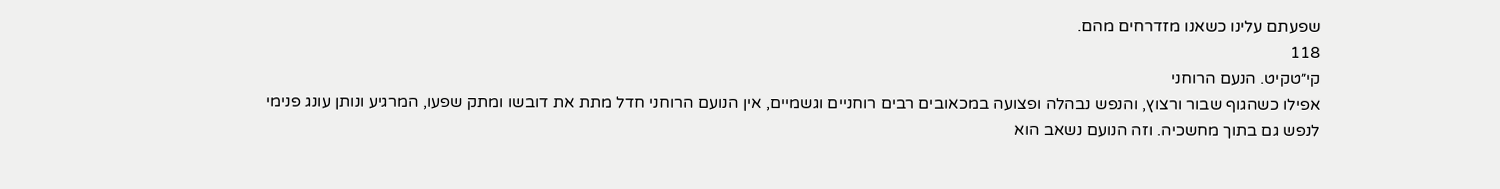שפעתם עלינו כשאנו מזדרחים מהם.
118
קי״טקיט. הנעם הרוחני
אפילו כשהגוף שבור ורצוץ, והנפש נבהלה ופצועה במכאובים רבים רוחניים וגשמיים, אין הנועם הרוחני חדל מתת את דובשו ומתק שפעו, המרגיע ונותן עונג פנימי לנפש גם בתוך מחשכיה. וזה הנועם נשאב הוא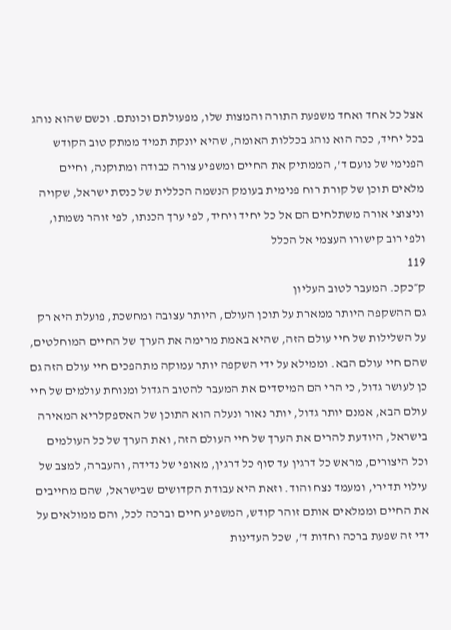אצל כל אחד ואחד משפעת התורה והמצות שלו, מפעולתם וכונתם. וכשם שהוא נוהג בכל יחיד, ככה הוא נוהג בכללות האומה, שהיא יונקת תמיד ממתק טוב הקודש הפנימי של נועם ד', הממתיק את החיים ומשפיע צורה כבודה ומתוקנה, וחיים מלאים תוכן של קורת רוח פנימית בעומק הנשמה הכללית של כנסת ישראל, שקויה וניצוצי אורה משתלחים הם אל כל יחיד ויחיד, לפי ערך הכנתו, לפי זוהר נשמתו, ולפי רוב קישורו העצמי אל הכלל
119
ק״כקכ. המעבר לטוב העליון
גם ההשקפה היותר ממארת על תוכן העולם, היותר עצובה ומחשכת, פועלת היא רק על השלילות של חיי עולם הזה, שהיא באמת מרימה את הערך של החיים המוחלטים, שהם חיי עולם הבא. וממילא על ידי השקפה יותר עמוקה מתהפכים חיי עולם הזה גם כן לעושר גדול, כי הרי הם המיסדים את המעבר להטוב הגדול ומנוחת עולמים של חיי עולם הבא, אמנם יותר גדול, יותר נאור ונעלה הוא התוכן של האספקלריא המאירה בישראל, היודעת להרים את הערך של חיי העולם הזה, ואת הערך של כל העולמים וכל היצורים, מראש כל דרגין עד סוף כל דרגין, מאופי של נדידה, והעברה, למצב של עילוי תדירי, ומעמד נצח והוד. וזאת היא עבודת הקדושים שבישראל, שהם מחייבים את החיים וממלאים אותם זוהר קודש, המשפיע חיים וברכה לכל, והם ממולאים על ידי זה שפעת ברכה וחדות ד', שכל העדינות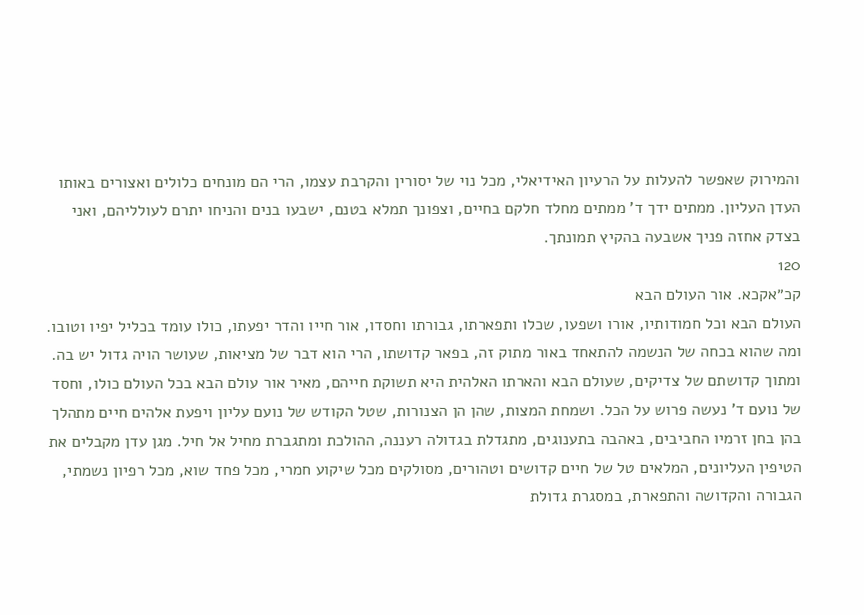והמירוק שאפשר להעלות על הרעיון האידיאלי, מכל נוי של יסורין והקרבת עצמו, הרי הם מונחים כלולים ואצורים באותו העדן העליון. ממתים ידך ד' ממתים מחלד חלקם בחיים, וצפונך תמלא בטנם, ישבעו בנים והניחו יתרם לעולליהם, ואני בצדק אחזה פניך אשבעה בהקיץ תמונתך.
120
קכ״אקכא. אור העולם הבא
העולם הבא וכל חמודותיו, אורו ושפעו, שכלו ותפארתו, גבורתו וחסדו, אור חייו והדר יפעתו, כולו עומד בכליל יפיו וטובו. ומה שהוא בכחה של הנשמה להתאחד באור מתוק זה, בפאר קדושתו, הרי הוא דבר של מציאות, שעושר הויה גדול יש בה. ומתוך קדושתם של צדיקים, שעולם הבא והארתו האלהית היא תשוקת חייהם, מאיר אור עולם הבא בכל העולם כולו, וחסד של נועם ד' נעשה פרוש על הכל. ושמחת המצות, שהן הן הצנורות, שטל הקודש של נועם עליון ויפעת אלהים חיים מתהלך בהן בחן זרמיו החביבים, באהבה בתענוגים, מתגדלת בגדולה רעננה, ההולכת ומתגברת מחיל אל חיל. מגן עדן מקבלים את הטיפין העליונים, המלאים טל של חיים קדושים וטהורים, מסולקים מכל שיקוע חמרי, מכל פחד שוא, מכל רפיון נשמתי, הגבורה והקדושה והתפארת, במסגרת גדולת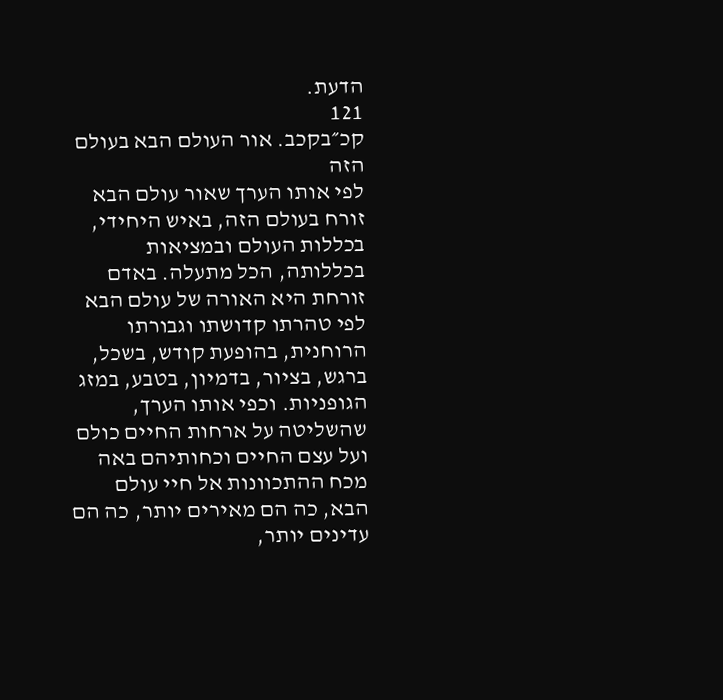הדעת.
121
קכ״בקכב. אור העולם הבא בעולם הזה
לפי אותו הערך שאור עולם הבא זורח בעולם הזה, באיש היחידי, בכללות העולם ובמציאות בכללותה, הכל מתעלה. באדם זורחת היא האורה של עולם הבא לפי טהרתו קדושתו וגבורתו הרוחנית, בהופעת קודש, בשכל, ברגש, בציור, בדמיון, בטבע, במזג הגופניות. וכפי אותו הערך, שהשליטה על ארחות החיים כולם ועל עצם החיים וכחותיהם באה מכח ההתכוונות אל חיי עולם הבא, כה הם מאירים יותר, כה הם עדינים יותר,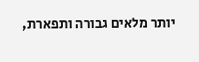יותר מלאים גבורה ותפארת,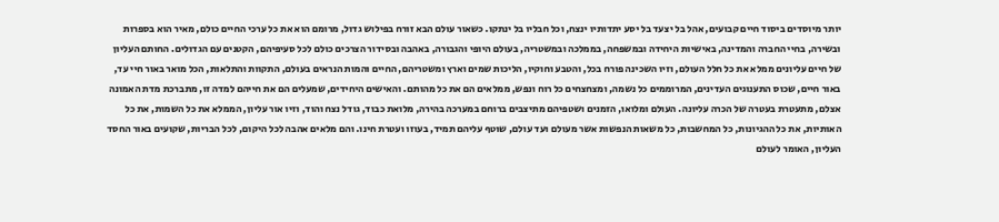יותר מיוסדים ביסוד חיים קבועים, אהל בל יצעד בל יסע יתדותיו ינצח, וכל חבליו בל ינתקו. כשאור עולם הבא זורח בפילוש גדול, מרומם הוא את כל ערכי החיים כולם, מאיר הוא בספרות ובשירה, בחיי החברה והמדינה, באישיות היחידה ובמשפחה, בממלכה ובמשטריה, בעולם היופי והגבורה, באהבה ובסידור הצרכים כולם לכל סעיפיהם, הקטנים עם הגדולים. החותם העליון של חיים עליונים ממלא את כל חלל העולם, וזיו השכינה פורח בכל, והטבע וחוקיו, הליכות שמים וארץ ומשטריהם, החיים והמות הנראים בעולם, התקוות והתלאות, הכל מואר באור חיי עד, באור חיים, שכוס התענוגים העדינים, המרוממים כל נשמה, ומצחצחים כל רוח ונפש, ממלאים הם את כל מהותם. והאישים היחידים, שמעלים הם את חייהם למדה זו, מתברכת מדת האמונה אצלם, מתעטרת בעטרה של הכרה עליונה. העולם ומלואו, הזמנים ושטפיהם מתיצבים ברוחם במערכה בהירה, מלואת כבוד, גודל נצח והוד, וזיו אור עליון, הממלא את כל השמות, את כל האותיות, את כל ההגיונות, כל המחשבות, כל משאות הנפשות אשר מעולם ועד עולם, שוטף עליהם תמיד, בעוזו ועטרת חינו. והם מלאים אהבה לכל היקום, לכל הבריות, שקועים באור החסד העליון, האומר לעולם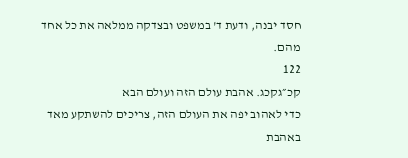חסד יבנה, ודעת ד' במשפט ובצדקה ממלאה את כל אחד מהם.
122
קכ״גקכג. אהבת עולם הזה ועולם הבא
כדי לאהוב יפה את העולם הזה, צריכים להשתקע מאד באהבת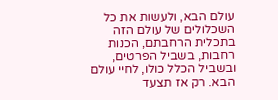עולם הבא, ולעשות את כל השכלולים של עולם הזה בתכלית הרחבתם, הכנות רחבות, בשביל הפרטים, ובשביל הכלל כולו, לחיי עולם הבא. רק אז תצעד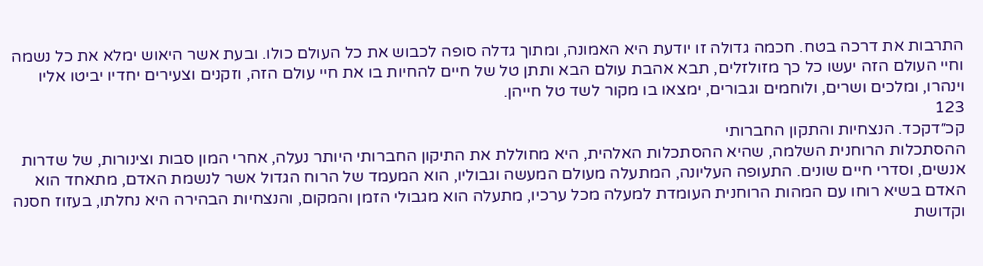התרבות את דרכה בטח. חכמה גדולה זו יודעת היא האמונה, ומתוך גדלה סופה לכבוש את כל העולם כולו. ובעת אשר היאוש ימלא את כל נשמה וחיי העולם הזה יעשו כל כך מזולזלים, תבא אהבת עולם הבא ותתן טל של חיים להחיות בו את חיי עולם הזה, וזקנים וצעירים יחדיו יביטו אליו וינהרו, ומלכים ושרים, ולוחמים וגבורים, ימצאו בו מקור לשד טל חייהן.
123
קכ״דקכד. הנצחיות והתקון החברותי
ההסתכלות הרוחנית השלמה, שהיא ההסתכלות האלהית, היא מחוללת את התיקון החברותי היותר נעלה, אחרי המון סבות וצינורות, של שדרות אנשים, וסדרי חיים שונים. התעופה העליונה, המתעלה מעולם המעשה וגבוליו, הוא המעמד של הרוח הגדול אשר לנשמת האדם, מתאחד הוא האדם בשיא רוחו עם המהות הרוחנית העומדת למעלה מכל ערכיו, מתעלה הוא מגבולי הזמן והמקום, והנצחיות הבהירה היא נחלתו, בעזוז חסנה וקדושת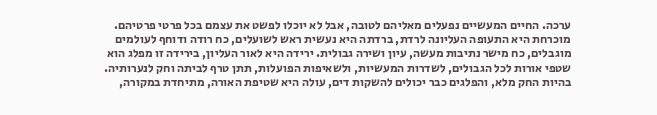ערכה. החיים המעשיים נפעלים מאליהם לטובה, אבל לא יוכלו לפשט את עצמם בכל פרטי פרטיהם. מוכרחת היא התעופה העליונה לרדת, ברדתה היא נעשית ראש לשועלים, כח רודה ודוחף לעולמים מוגבלים, כח מישר נתיבות מעשה, עיון ושירה גבולית. ירידה היא לאור העליון, בירידה זו מפלג הוא שטפי אורות לכל הגבולים, לשדרות המעשיות, ולשאיפות הפועלות, תתן טרף לביתה וחק לנערותיה. בהיות החק מלא, והפלגים כבר יכולים להשקות דים, עולה היא שטיפת האורה, מתיחדת במקורה,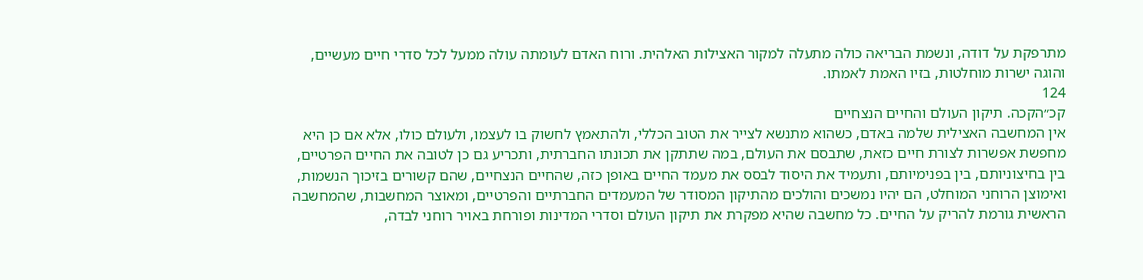מתרפקת על דודה, ונשמת הבריאה כולה מתעלה למקור האצילות האלהית. ורוח האדם לעומתה עולה ממעל לכל סדרי חיים מעשיים, והוגה ישרות מוחלטות, בזיו האמת לאמתו.
124
קכ״הקכה. תיקון העולם והחיים הנצחיים
אין המחשבה האצילית שלמה באדם, כשהוא מתנשא לצייר את הטוב הכללי, ולהתאמץ לחשוק בו לעצמו, ולעולם כולו, אלא אם כן היא מחפשת אפשרות לצורת חיים כזאת, שתבסם את העולם, במה שתתקן את תכונתו החברתית, ותכריע גם כן לטובה את החיים הפרטיים, בין בחיצוניותם, בין בפנימיותם, ותעמיד את היסוד לבסס את מעמד החיים באופן כזה, שהחיים הנצחיים, שהם קשורים בזיכוך הנשמות, ואימוצן הרוחני המוחלט, הם יהיו נמשכים והולכים מהתיקון המסודר של המעמדים החברתיים והפרטיים, ומאוצר המחשבות, שהמחשבה הראשית גורמת להריק על החיים. כל מחשבה שהיא מפקרת את תיקון העולם וסדרי המדינות ופורחת באויר רוחני לבדה,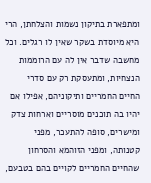ומתפארת בתיקון נשמות והצלחתן, הרי היא מיוסדת בשקר שאין לו רגלים. וכל מחשבה שדבר אין לה עם הרוממות הנצחיות, ומתעסקת רק עם סדרי החיים החמריים ותיקוניהם, אפילו אם יהיו בה תוכנים מוסריים וארחות צדק ומישרים, סופה להתעכר, מפני קטנותה, ומפני הזוהמא והסרחון שהחיים החמריים לקויים בהם בטבעם,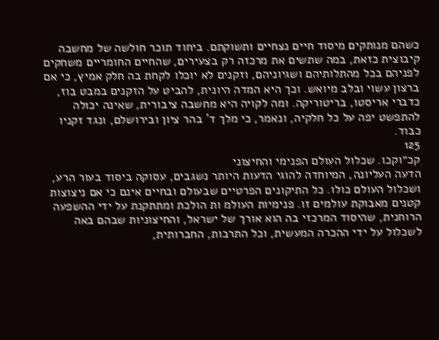כשהם מנותקים מיסוד חיים נצחיים ותשוקתם. ביחוד תוכר חולשה של מחשבה קיבוצית כזאת, במה שתשים את מרכזה רק בצעירים, שהחיים החומריים משחקים לפניהם בכל מהתלותיהם ושגיוניהם, וזקנים לא יוכלו לקחת בה חלק אמיץ, כי אם ברצון עשוי ובלב מיואש. וכך היא המדה היונית, להביט על הזקנים במבט בוז, כדברי אריסטו, בריטוריקה. ומה לקויה היא מחשבה ציבורית, שאינה יכולה להתפשט יפה על כל חלקיה, ונאמר, כי מלך ד' בהר ציון ובירושלם, ונגד זקניו כבוד.
125
קכ״וקכו. שכלול העולם הפנימי והחיצוני
הדעה העליונה, המיוחדה להוגי הדעות היותר נשגבים, עסוקה ביסוד בעור הרע, ושכלול העולם כולו. כל התיקונים הפרטיים שבעולם ובחיים אינם כי אם ניצוצות קטנים מאבוקת עולמים זו. פנימיות העולמ ות הולכת ומתתקנת על ידי ההשפעה הרוחנית, שהיסוד המרכזי בה הוא אורך של ישראל, והחיצוניות שבהם באה לשכלול על ידי ההכרה המעשית, וכל התרבות, החברותית,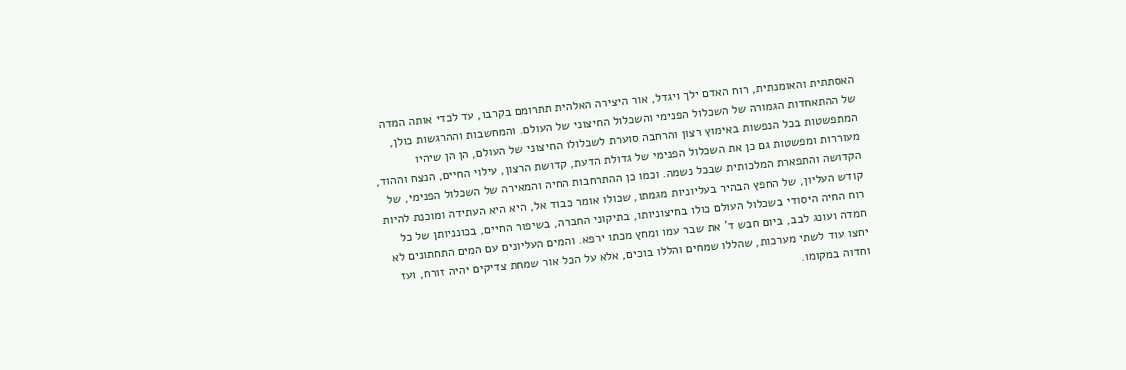האסתתית והאומנתית, רוח האדם ילך ויגדל, אור היצירה האלהית תתרומם בקרבו, עד לכדי אותה המדה של ההתאחדות הגמורה של השכלול הפנימי והשכלול החיצוני של העולם. והמחשבות וההרגשות כולן, המתפשטות בכל הנפשות באימוץ רצון והרחבה סוערת לשכלולו החיצוני של העולם, הן הן שיהיו מעוררות ומפשטות גם כן את השכלול הפנימי של גדולת הדעת, קדושת הרצון, עילוי החיים, הנצח וההוד, הקדושה והתפארת המלכותית שבכל נשמה. וכמו כן ההתרחבות החיה והמאירה של השכלול הפנימי, של קודש העליון, של החפץ הבהיר בעליוניות מגמתו, שכולו אומר כבוד אל, היא היא העתידה ומוכנת להיות רוח החיה היסודי בשכלול העולם כולו בחיצוניותו, בתיקוני החברה, בשיפור החיים, בכונניותן של כל חמדה ועונג לבב, ביום חבש ד' את שבר עמו ומחץ מכתו ירפא. והמים העליונים עם המים התחתונים לא יחצו עוד לשתי מערכות, שהללו שמחים והללו בוכים, אלא על הכל אור שמחת צדיקים יהיה זורח, ועז וחדוה במקומו.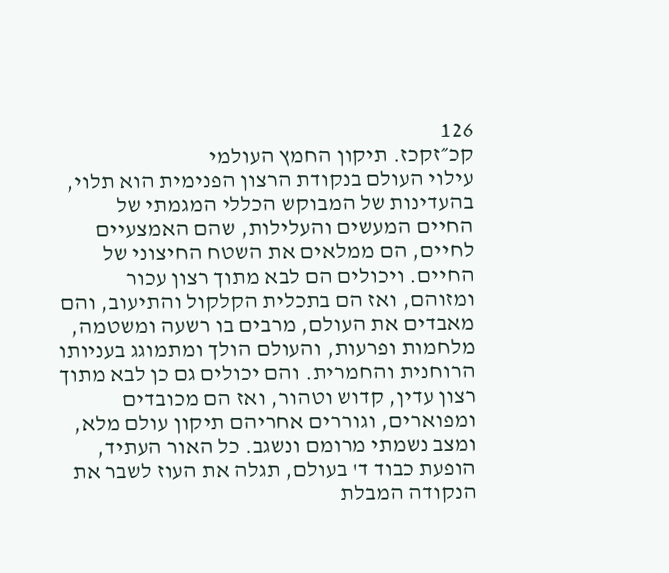126
קכ״זקכז. תיקון החמץ העולמי
עילוי העולם בנקודת הרצון הפנימית הוא תלוי, בהעדינות של המבוקש הכללי המגמתי של החיים המעשים והעלילות, שהם האמצעיים לחיים, הם ממלאים את השטח החיצוני של החיים. ויכולים הם לבא מתוך רצון עכור ומזוהם, ואז הם בתכלית הקלקול והתיעוב, והם מאבדים את העולם, מרבים בו רשעה ומשטמה, מלחמות ופרעות, והעולם הולך ומתמוגג בעניותו הרוחנית והחמרית. והם יכולים גם כן לבא מתוך רצון עדין, קדוש וטהור, ואז הם מכובדים ומפוארים, וגוררים אחריהם תיקון עולם מלא, ומצב נשמתי מרומם ונשגב. כל האור העתיד, הופעת כבוד ד' בעולם, תגלה את העוז לשבר את הנקודה המבלת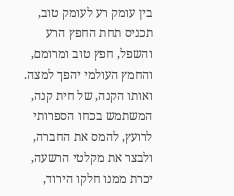בין עומק רע לעומק טוב, תכניס תחת החפץ הרע והשפל, חפץ טוב ומרומם, והחמץ העולמי יהפך למצה. ואותו הקנה, של חית קנה, המשתמש בכחו הספרותי לרועץ, להמס את החברה, ולבצר את מקלטי הרשעה, יכרת ממנו חלקו הירוד,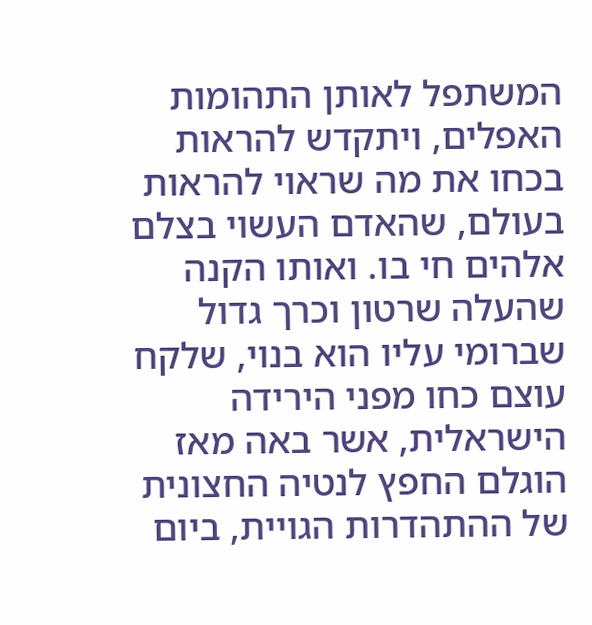המשתפל לאותן התהומות האפלים, ויתקדש להראות בכחו את מה שראוי להראות בעולם, שהאדם העשוי בצלם אלהים חי בו. ואותו הקנה שהעלה שרטון וכרך גדול שברומי עליו הוא בנוי, שלקח עוצם כחו מפני הירידה הישראלית, אשר באה מאז הוגלם החפץ לנטיה החצונית של ההתהדרות הגויית, ביום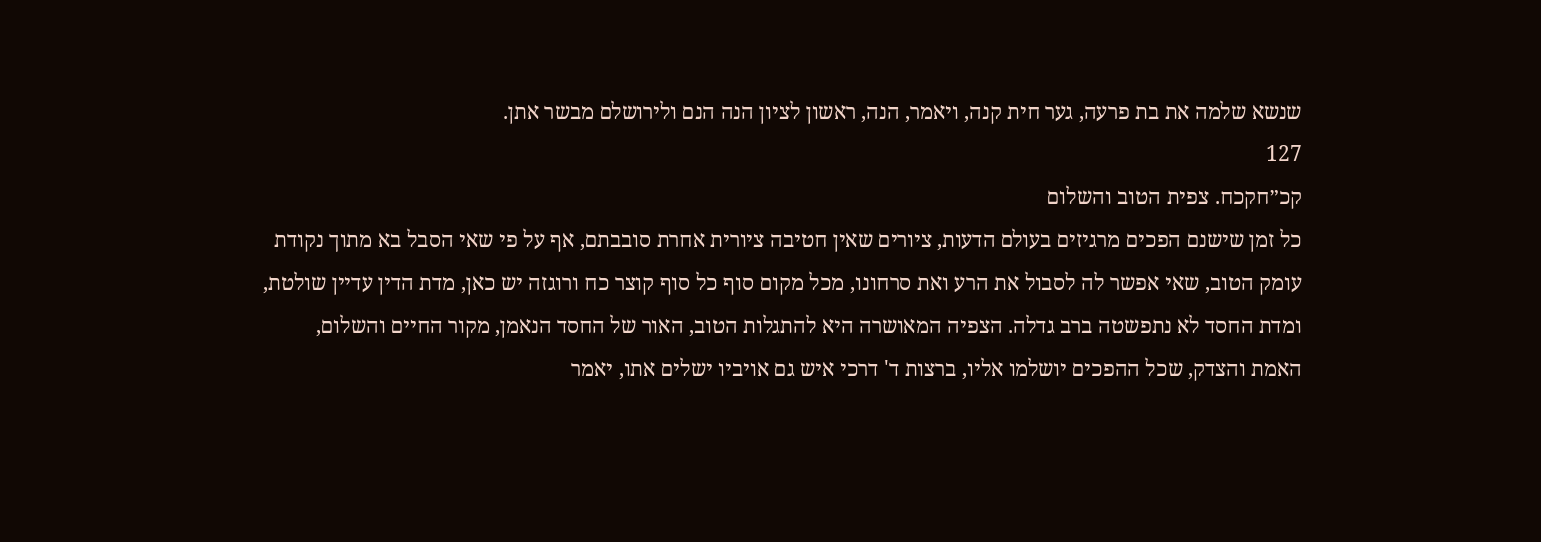שנשא שלמה את בת פרעה, גער חית קנה, ויאמר, הנה, ראשון לציון הנה הנם ולירושלם מבשר אתן.
127
קכ״חקכח. צפית הטוב והשלום
כל זמן שישנם הפכים מרגיזים בעולם הדעות, ציורים שאין חטיבה ציורית אחרת סובבתם, אף על פי שאי הסבל בא מתוך נקודת עומק הטוב, שאי אפשר לה לסבול את הרע ואת סרחונו, מכל מקום סוף כל סוף קוצר כח ורוגזה יש כאן, מדת הדין עדיין שולטת, ומדת החסד לא נתפשטה ברב גדלה. הצפיה המאושרה היא להתגלות הטוב, האור של החסד הנאמן, מקור החיים והשלום, האמת והצדק, שכל ההפכים יושלמו אליו, ברצות ד' דרכי איש גם אויביו ישלים אתו, יאמר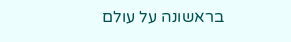בראשונה על עולם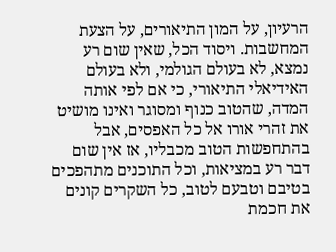הרעיון, על המון התיאורים, על הצעת המחשבות. ויסוד הכל, שאין שום רע נמצא, לא בעולם הגולמי, ולא בעולם האידיאלי התיאורי, כי אם לפי אותה המדה, שהטוב כנוף ומסוגר ואינו מושיט את זהרי אורו אל כל האפסים, אבל בהתחפשות הטוב מכבליו, אז אין שום דבר רע במציאות, וכל התוכנים מתהפכים בטיבם וטבעם לטוב, כל השקרים קונים את חכמת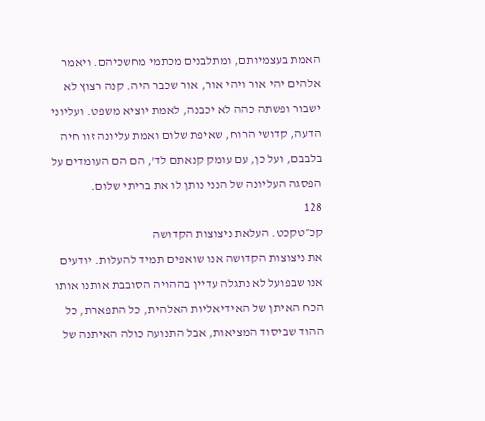האמת בעצמיותם, ומתלבנים מכתמי מחשכיהם. ויאמר אלהים יהי אור ויהי אור, אור שכבר היה. קנה רצוץ לא ישבור ופשתה כהה לא יכבנה, לאמת יוציא משפט. ועליוני הדעה, קדושי הרוח, שאיפת שלום ואמת עליונה זוו חיה בלבבם, ועל כן, עם עומק קנאתם לד', הם הם העומדים על הפסגה העליונה של הנני נותן לו את בריתי שלום.
128
קכ״טקכט. העלאת ניצוצות הקדושה
את ניצוצות הקדושה אנו שואפים תמיד להעלות. יודעים אנו שבפועל לא נתגלה עדיין בההויה הסובבת אותנו אותו הכח האיתן של האידיאליות האלהית, כל התפארת, כל ההוד שביסוד המציאות, אבל התנועה כולה האיתנה של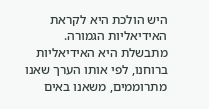היש הולכת היא לקראת האידיאליות הגמורה. מתבשלת היא האידיאליות ברוחנו, לפי אותו הערך שאנו מתרוממים, משאנו באים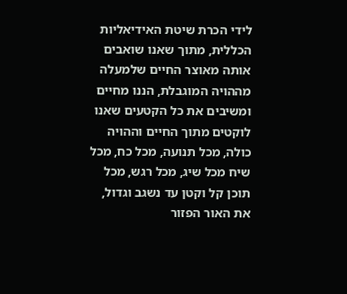לידי הכרת שיטת האידיאליות הכללית, מתוך שאנו שואבים אותה מאוצר החיים שלמעלה מההויה המוגבלת, הננו מחיים ומשיבים את כל הקטעים שאנו לוקטים מתוך החיים וההויה כולה, מכל תנועה, מכל כח, מכל שיח מכל שיג, מכל רגש, מכל תוכן קל וקטן עד נשגב וגדול, את האור הפזור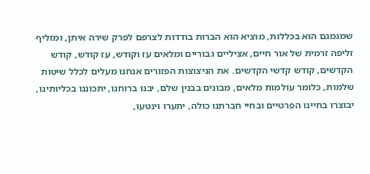שמגמגם הוא בכללות, מוציא הוא הברות בודדות לצרפם לפרק שירה איתן, ומזליף זליפה זרמית של אור חיים, אציליים גבוריים ומלאים עז וקודש, עז קודש, קודש הקדשים, קודש קדשי הקדשים. את הניצוצות הפזורים אנחנו מעלים לכלל שיטות שלמות, כלומר עולמות מלאים, מבונים בבנין שלם, יבנו ברוחנו, יתכוננו בכליותינו, יבוצרו בחיינו הפרטיים ובחיי חברתנו כולה, יתערו וינטעו,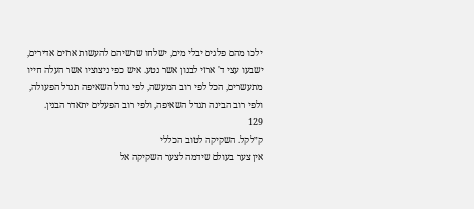ילכו מהם פלגים יבלי מים, ישלחו שרשיהם להעשות ארזים אדירים, ישבעו עצי ד' ארזי לבנון אשר נטע. איש כפי ניצוציו אשר העלה חייו מתעשרים, הכל לפי רוב המעשה, לפי גודל השאיפה תגדל הפעולה, ולפי רוב הבינה תגדל השאיפה, ולפי רוב הפעלים יתאדר הבנין.
129
ק״לקל. השקיקה לטוב הכללי
אין צער בעולם שידמה לצער השקיקה אל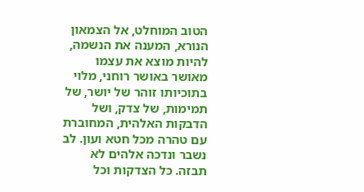הטוב המוחלט, אל הצמאון הנורא, המענה את הנשמה, להיות מוצא את עצמו מאושר באושר רוחני, מלוי בתוכיותו זוהר של יושר, של תמימות, של צדק, ושל הדבקות האלהית, המחוברת עם טהרה מכל חטא ועון. לב נשבר ונדכה אלהים לא תבזה. כל הצדקות וכל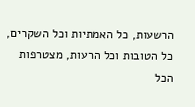הרשעות, כל האמתיות וכל השקרים, כל הטובות וכל הרעות, מצטרפות הכל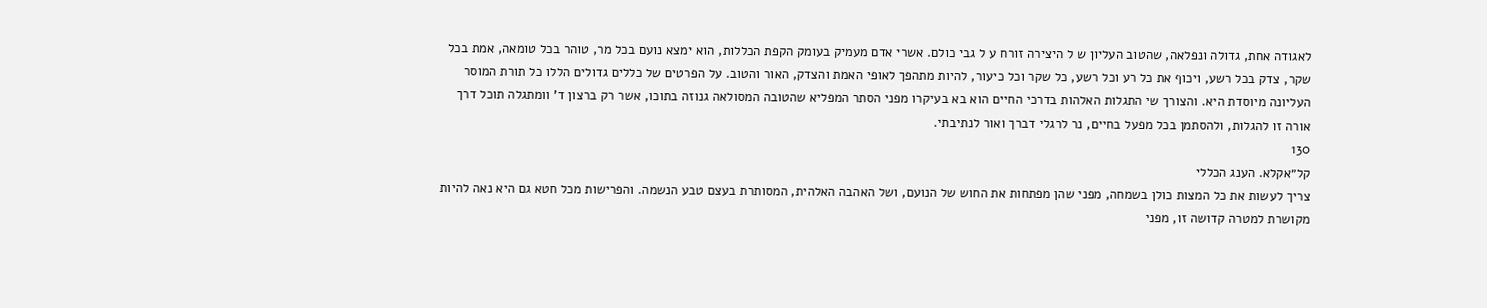לאגודה אחת, גדולה ונפלאה, שהטוב העליון ש ל היצירה זורח ע ל גבי כולם. אשרי אדם מעמיק בעומק הקפת הכללות, הוא ימצא נועם בכל מר, טוהר בכל טומאה, אמת בכל שקר, צדק בכל רשע, ויכוף את כל רע וכל רשע, כל שקר וכל כיעור, להיות מתהפך לאופי האמת והצדק, האור והטוב. על הפרטים של כללים גדולים הללו כל תורת המוסר העליונה מיוסדת היא. והצורך שי התגלות האלהות בדרכי החיים הוא בא בעיקרו מפני הסתר המפליא שהטובה המסולאה גנוזה בתוכו, אשר רק ברצון ד' וומתגלה תוכל דרך אורה זו להגלות, ולהסתמן בכל מפעל בחיים, נר לרגלי דברך ואור לנתיבתי.
130
קל״אקלא. הענג הכללי
צריך לעשות את כל המצות כולן בשמחה, מפני שהן מפתחות את החוש של הנועם, ושל האהבה האלהית, המסותרת בעצם טבע הנשמה. והפרישות מכל חטא גם היא נאה להיות מקושרת למטרה קדושה זו, מפני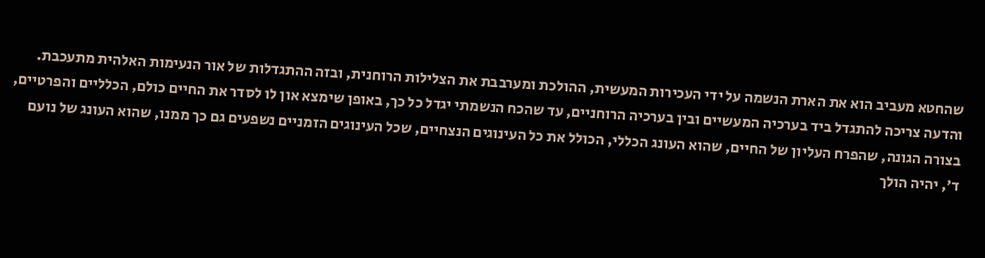שהחטא מעביב הוא את הארת הנשמה על ידי העכירות המעשית, ההולכת ומערבבת את הצלילות הרוחנית, ובזה ההתגדלות של אור הנעימות האלהית מתעכבת. והדעה צריכה להתגדל ביד בערכיה המעשיים ובין בערכיה הרוחניים, עד שהכח הנשמתי יגדל כל כך, באופן שימצא און לו לסדר את החיים כולם, הכלליים והפרטיים, בצורה הגונה, שהפרח העליון של החיים, שהוא העונג הכללי, הכולל את כל העינוגים הנצחיים, שכל העינוגים הזמניים נשפעים גם כך ממנו, שהוא העונג של נועם ד', יהיה הולך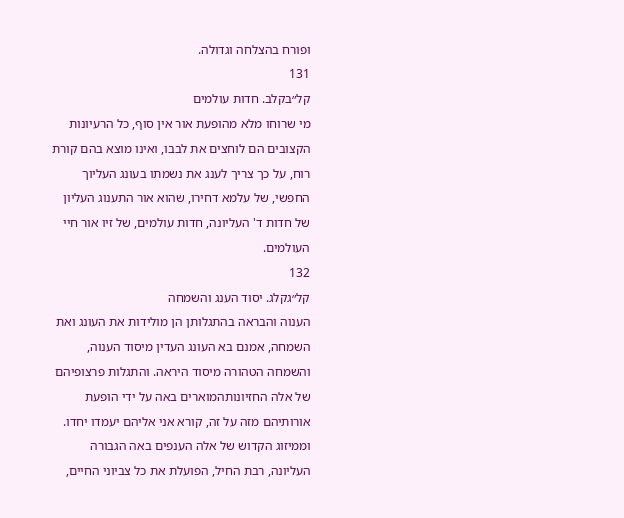ופורח בהצלחה וגדולה.
131
קל״בקלב. חדות עולמים
מי שרוחו מלא מהופעת אור אין סוף, כל הרעיונות הקצובים הם לוחצים את לבבו, ואינו מוצא בהם קורת רוח, על כך צריך לענג את נשמתו בעונג העליוך החפשי, של עלמא דחירו, שהוא אור התענוג העליון של חדות ד' העליונה, חדות עולמים, של זיו אור חיי העולמים.
132
קל״גקלג. יסוד הענג והשמחה
הענוה והבראה בהתגלותן הן מולידות את העונג ואת השמחה, אמנם בא העונג העדין מיסוד הענוה, והשמחה הטהורה מיסוד היראה. והתגלות פרצופיהם של אלה החזיונותהמוארים באה על ידי הופעת אורותיהם מזה על זה, קורא אני אליהם יעמדו יחדו. וממיזוג הקדוש של אלה הענפים באה הגבורה העליונה, רבת החיל, הפועלת את כל צביוני החיים,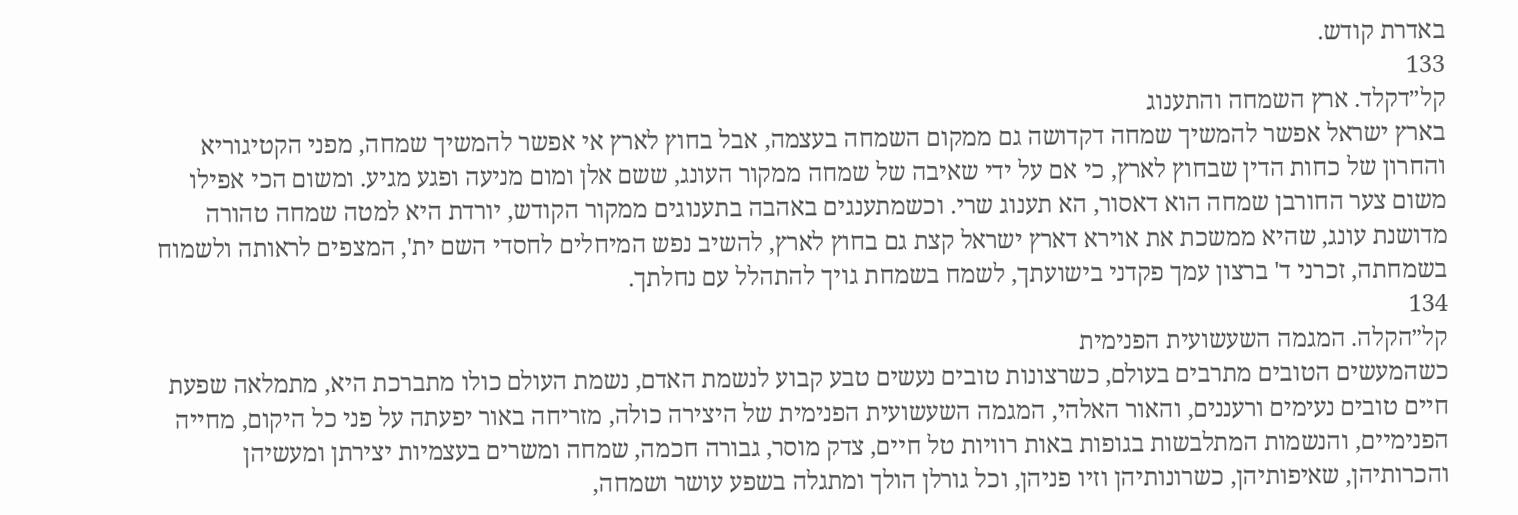באדרת קודש.
133
קל״דקלד. ארץ השמחה והתענוג
בארץ ישראל אפשר להמשיך שמחה דקדושה גם ממקום השמחה בעצמה, אבל בחוץ לארץ אי אפשר להמשיך שמחה, מפני הקטיגוריא והחרון של כחות הדין שבחוץ לארץ, כי אם על ידי שאיבה של שמחה ממקור העונג, ששם אלן ומום מניעה ופגע מגיע. ומשום הכי אפילו משום צער החורבן שמחה הוא דאסור, הא תענוג שרי. וכשמתענגים באהבה בתענוגים ממקור הקודש, יורדת היא למטה שמחה טהורה מדושנת עונג, שהיא ממשכת את אוירא דארץ ישראל קצת גם בחוץ לארץ, להשיב נפש המיחלים לחסדי השם ית', המצפים לראותה ולשמוח בשמחתה, זכרני ד' ברצון עמך פקדני בישועתך, לשמח בשמחת גויך להתהלל עם נחלתך.
134
קל״הקלה. המגמה השעשועית הפנימית
כשהמעשים הטובים מתרבים בעולם, כשרצונות טובים נעשים טבע קבוע לנשמת האדם, נשמת העולם כולו מתברכת היא, מתמלאה שפעת חיים טובים נעימים ורעננים, והאור האלהי, המגמה השעשועית הפנימית של היצירה כולה, מזריחה באור יפעתה על פני כל היקום, מחייה הפנימיים, והנשמות המתלבשות בגופות באות רוויות טל חיים, צדק מוסר, גבורה חכמה, שמחה ומשרים בעצמיות יצירתן ומעשיהן והכרותיהן, שאיפותיהן, כשרונותיהן וזיו פניהן, וכל גורלן הולך ומתגלה בשפע עושר ושמחה,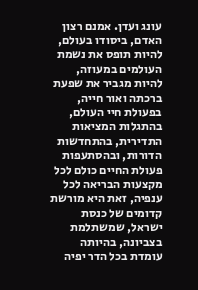עונג ועדן. אמנם רצון האדם, ביסודו בעולם, להיות תופס את נשמת העולמים במעוזה, להיות מגביר את שפעת ברכתה ואור חייה, בפעולת חיי העולם, בהתגלות המציאות התדירית, בהתחדשות הדורות, ובהסתעפות פעולת החיים כולם לכל מקצעות הבריאה לכל ענפיה, זאת היא מורשת קדומים של כנסת ישראל, שמשתלמת בצביונה, בהיותה עומדת בכל הדר יפיה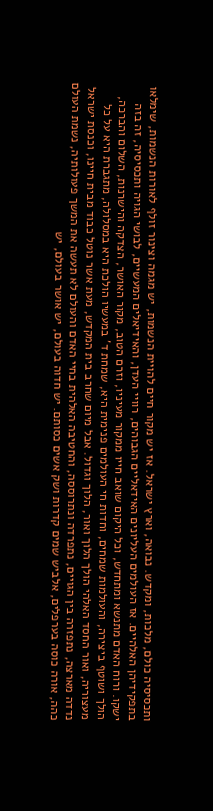ותכסיסיה כולם, מלכות, ומקדש. נבואה, וארץ ישראל. אז יש מקור חיים להויית הנשמות, יש מגמה וצינור זולף לאורות הנשמות, שימלאו בתפקידיהן האלהיים. אז העולמים העליונים האידאליים הגבוהים, רוויי העדן, והאידיאלים המעשיים, לבושי הגויה ותכסיסיה, זה בזה ישקו. ורוח האדם מתנשא ומתחדש, וכל היקום שואב חייו ממקור מעיניו, וזרם הטוב, מקור האושר, הצדקה והישרנות, השלום והברכה, הולך ושוטף ביצירה, והעולמות שמחים, וחדות חי העולמים פנימית היא, שמחת ד' במעשיו הולכת היא במסלולה, מתגברת היא על כל מעצוריה, ואור החסד האלהי הולך הלוך ואור, הלוך וגדול. אבל מיום שחרב בית המקדש, מעת אשר נוטל כבוד מבית חיינו, וכנסת ישראל נדדה מארצה, נתפזרה בין הגויים, נתפרדה ונתרוססה, והחטיבה האלהית בחיי האדם והעולם לא תעשה את המשך פעולותיה, נשמת העולם כהה, אורה כוסה בערפלים, אלביש שמים קדרות ושק אשים כסותם. יש חדוה בעולם, יש אושר בעולם, יש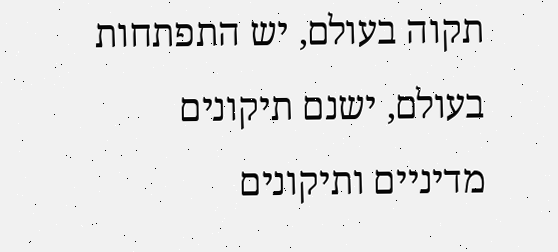תקוה בעולם, יש התפתחות בעולם, ישנם תיקונים מדיניים ותיקונים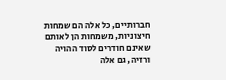חברותיים, כל אלה הם שמחות חיצוניות, משמחות הן לאותם שאינם חודרים לסוד ההויה ורזיה, גם אלה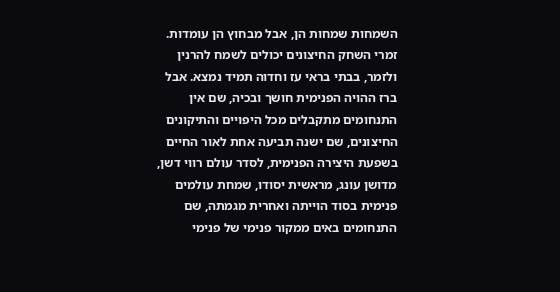השמחות שמחות הן, אבל מבחוץ הן עומדות. זמרי השחק החיצונים יכולים לשמח להרנין ולזמר, בבתי בראי עז וחדוה תמיד נמצא. אבל ברז ההויה הפנימית חושך ובכיה, שם אין התנחומים מתקבלים מכל היפויים והתיקונים החיצונים, שם ישנה תביעה אחת לאור החיים בשפעת היצירה הפנימית, לסדר עולם רווי דשן, מדושן עונג, מראשית יסודו, שמחת עולמים פנימית בסוד הוייתה ואחרית מגמתה, שם התנחומים באים ממקור פנימי של פנימי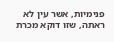פנימיות, אשר עין לא ראתה, שזו דוקא מכרת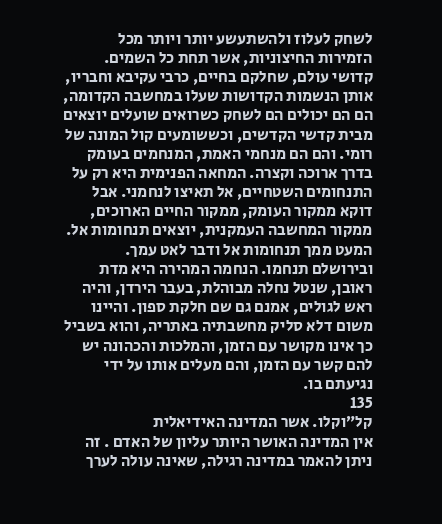לשחק לעלוז ולהשתעשע יותר ויותר מכל הזמירות החיצוניות, אשר תחת כל השמים. קדושי עולם, שחלקם בחיים, כרבי עקיבא וחבריו, אותן הנשמות הקדושות שעלו במחשבה הקדומה, הם הם יכולים הם לשחק כשרואים שועלים יוצאים מבית קדשי הקדשים, וכששומעים קול המונה של רומי. והם הם מנחמי האמת, המנחמים בעומק בדרך ארוכה וקצרה. המחאה הפנימית היא רק על התנחומים השטחיים, אל תאיצו לנחמני. אבל דוקא ממקור העומק, ממקור החיים הארוכים, ממקור המחשבה העמקנית, יוצאים תנחומות אל. המעט ממך תנחומות אל ודבר לאט עמך. ובירושלם תנחמו. הנחמה המהירה היא מדת ראובן, שנטל נחלה מבוהלת, בעבר הירדן, והיה ראש לגולים, אמנם גם שם חלקת ספון. והיינו משום דלא סליק מחשבתיה באתריה, והוא בשביל כך אינו מקושר עם הזמן, והמלכות והכהונה יש להם קשר עם הזמן, והם מעלים אותו על ידי נגיעתם בו.
135
קל״וקלו. אשר המדינה האידיאלית
אין המדינה האושר היותר עליון של האדם . זה ניתן להאמר במדינה רגילה, שאינה עולה לערך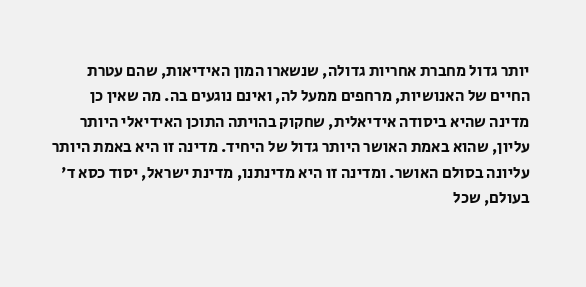יותר גדול מחברת אחריות גדולה, שנשארו המון האידיאות, שהם עטרת החיים של האנושיות, מרחפים ממעל לה, ואינם נוגעים בה. מה שאין כן מדינה שהיא ביסודה אידיאלית, שחקוק בהויתה התוכן האידיאלי היותר עליון, שהוא באמת האושר היותר גדול של היחיד. מדינה זו היא באמת היותר עליונה בסולם האושר. ומדינה זו היא מדינתנו, מדינת ישראל, יסוד כסא ד' בעולם, שכל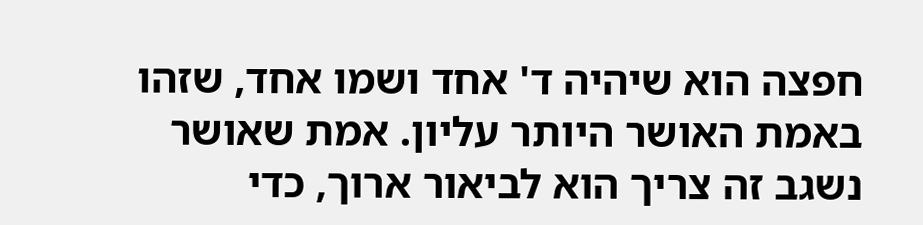חפצה הוא שיהיה ד' אחד ושמו אחד, שזהו באמת האושר היותר עליון. אמת שאושר נשגב זה צריך הוא לביאור ארוך, כדי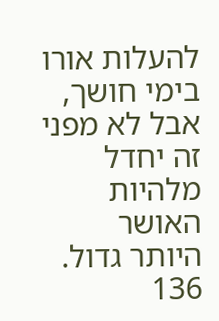להעלות אורו בימי חושך, אבל לא מפני זה יחדל מלהיות האושר היותר גדול.
136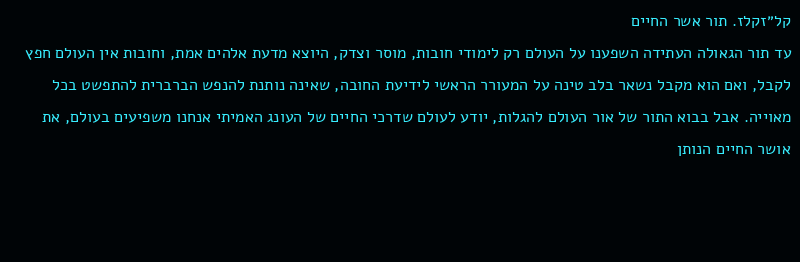קל״זקלז. תור אשר החיים
עד תור הגאולה העתידה השפענו על העולם רק לימודי חובות, מוסר וצדק, היוצא מדעת אלהים אמת, וחובות אין העולם חפץ לקבל, ואם הוא מקבל נשאר בלב טינה על המעורר הראשי לידיעת החובה, שאינה נותנת להנפש הברברית להתפשט בכל מאוייה. אבל בבוא התור של אור העולם להגלות, יודע לעולם שדרכי החיים של העונג האמיתי אנחנו משפיעים בעולם, את אושר החיים הנותן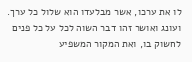לו את ערכו, אשר מבלעדו הוא שלול כל ערך. ועונג ואושר זהו דבר השוה לכל על כל פנים לחשוק בו, ואת המקור המשפיע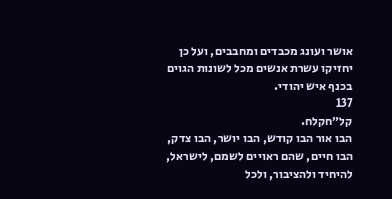אושר ועונג מכבדים ומחבבים, ועל כן יחזיקו עשרת אנשים מכל לשונות הגוים בכנף איש יהודי.
137
קל״חקלח.
הבו אור הבו קודש, הבו יושר, הבו צדק, הבו חיים, שהם ראויים לשמם, לישראל, להיחיד ולהציבור, ולכל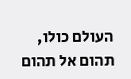העולם כולו, תהום אל תהום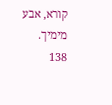קורא, אבע מימיך.
138